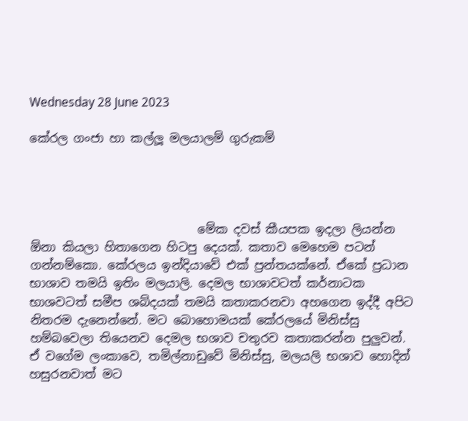Wednesday 28 June 2023

කේරල ගංජා හා කල්ලූ මලයාලම් ගුරුකම්




                            මේක දවස් කීයපක ඉදලා ලියන්න ඕනා කියලා හිතාගෙන හිටපු දෙයක්. කතාව මෙහෙම පටන් ගන්නම්කො. කේරලය ඉන්දියාවේ එක් ප්‍රන්තයක්නේ. ඒකේ ප්‍රධාන භාශාව තමයි ඉතිං මලයාලි. දෙමල භාශාවටත් කර්නාටක භාශවටත් සමීප ශබ්දයක් තමයි කතාකරනවා අහගෙන ඉද්දී අපිට නිතරම දැනෙන්නේ. මට බොහොමයක් කේරලයේ මිනිස්සු හම්බවෙලා තියෙනව දෙමල භශාව චතුරව කතාකරන්න පුලුවන්. ඒ වගේම ලංකාවෙ, තමිල්නාඩුවේ මිනිස්සු, මලයලි භශාව හොදින් හසුරනවාත් මට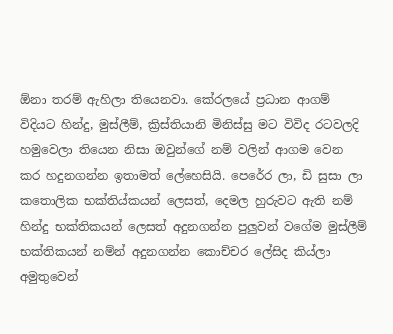ඕනා තරම් ඇහිලා තියෙනවා. කේරලයේ ප්‍රධාන ආගම් විදියට හින්දු, මුස්ලීම්, ක්‍රිස්තියානි මිනිස්සු මට විවිද රටවලදි හමුවෙලා තියෙන නිසා ඔවුන්ගේ නම් වලින් ආගම වෙන කර හදුනගන්න ඉතාමත් ලේහෙසියි. පෙරේර ලා, ඩි සුසා ලා කතොලික භක්තිය්කයන් ලෙසත්, දෙමල හුරුවට ඇති නම් හින්දු භක්තිකයන් ලෙසත් අදුනගන්න පුලුවන් වගේම මුස්ලීම් භක්තිකයන් නම්න් අදුනගන්න කොච්චර ලේසිද කිය්ලා අමුතුවෙන්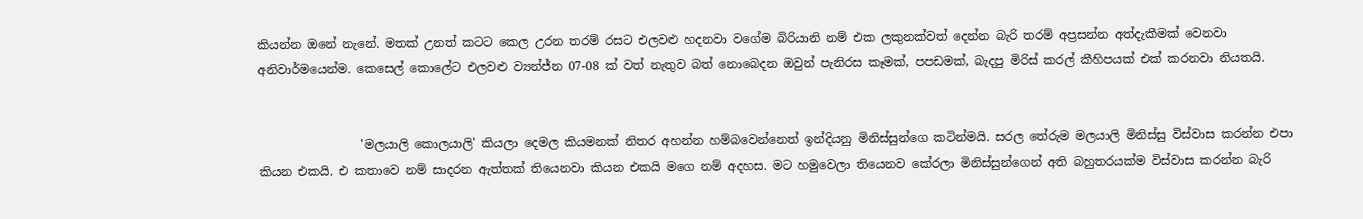කියන්න ඔනේ නැනේ. මතක් උනත් කටට කෙල උරන තරම් රසට එලවළු හදනවා වගේම බිරියානි නම් එක ලකුනක්වත් දෙන්න බැරි තරම් අප්‍රසන්න අත්දැකීමක් වෙනවා අනිවාර්මයෙන්ම. කෙසෙල් කොලේට එලවළු ව්‍යන්ජ්න 07-08 ක් වත් නැතුව බත් නොබෙදන ඔවුන් පැනිරස කෑමක්, පපඩමක්, බැදපු මිරිස් කරල් කීහිපයක් එක් කරනවා නියතයි.


                 'මලයාලි කොලයාලි' කියලා දෙමල කියමනක් නිතර අහන්න හම්බවෙන්නෙත් ඉන්දියනු මිනිස්සුන්ගෙ කටින්මයි. සරල තේරුම මලයාලි මිනිස්සු විස්වාස කරන්න එපා කියන එකයි. එ කතාවෙ නම් සාදරන ඇත්තක් තියෙනවා කියන එකයි මගෙ නම් අදහස. මට හමුවෙලා තියෙනව කේරලා මිනිස්සුන්ගෙන් අති බහුතරයක්ම විස්වාස කරන්න බැරි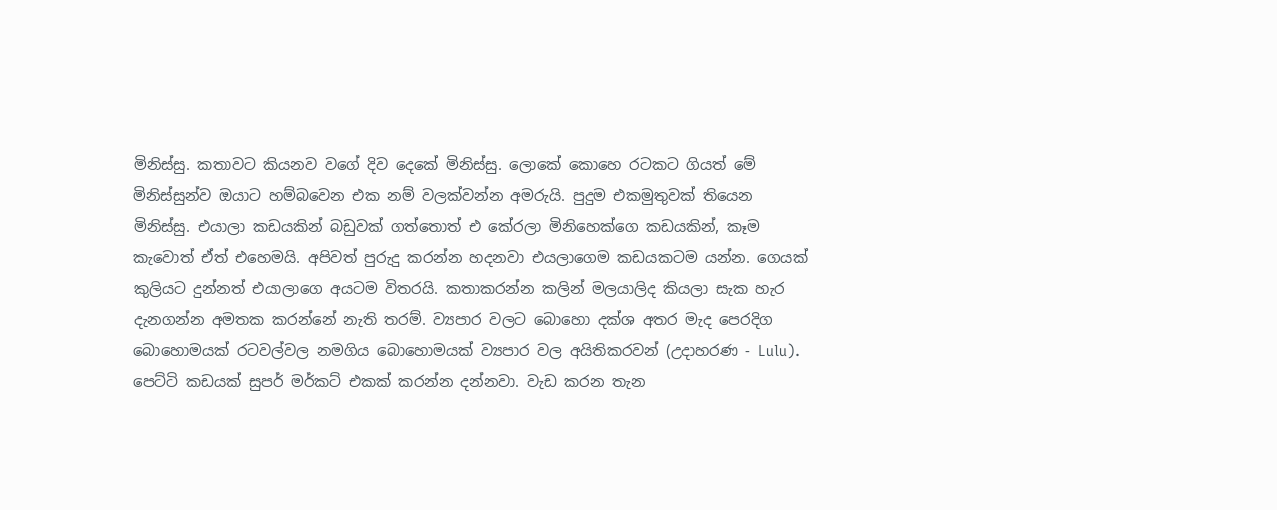මිනිස්සු. කතාවට කියනව වගේ දිව දෙකේ මිනිස්සු. ලොකේ කොහෙ රටකට ගියත් මේ මිනිස්සුන්ව ඔයාට හම්බවෙන එක නම් වලක්වන්න අමරුයි. පුදුම එකමුතුවක් තියෙන මිනිස්සු. එයාලා කඩයකින් බඩුවක් ගත්තොත් එ කේරලා මිනිහෙක්ගෙ කඩයකින්, කෑම කැවොත් ඒත් එහෙමයි. අපිවත් පුරුදු කරන්න හදනවා එයලාගෙම කඩයකටම යන්න. ගෙයක් කුලියට දුන්නත් එයාලාගෙ අයටම විතරයි. කතාකරන්න කලින් මලයාලිද කියලා සැක හැර දැනගන්න අමතක කරන්නේ නැති තරම්. ව්‍යපාර වලට බොහො දක්ශ අතර මැද පෙරදිග බොහොමයක් රටවල්වල නමගිය බොහොමයක් ව්‍යපාර වල අයිතිකරවන් (උදාහරණ - Lulu). පෙට්ටි කඩයක් සුපර් මර්කට් එකක් කරන්න දන්නවා. වැඩ කරන තැන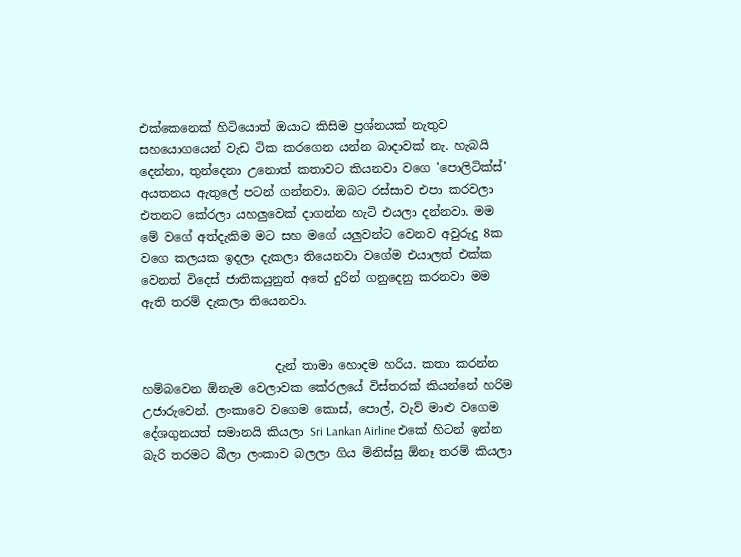එක්කෙනෙක් හිටියොත් ඔයාට කිසිම ප්‍රශ්නයක් නැතුව සහයොගයෙන් වැඩ ටික කරගෙන යන්න බාදාවක් නැ. හැබයි දෙන්නා, තුන්දෙනා උනොත් කතාවට කියනවා වගෙ 'පොලිටික්ස්' අයතනය ඇතුලේ පටන් ගන්නවා. ඔබට රස්සාව එපා කරවලා එතනට කේරලා යහලුවෙක් දාගන්න හැටි එයලා දන්නවා. මම මේ වගේ අත්දැකිම මට සහ මගේ යලුවන්ට වෙනව අවුරුදු 8ක වගෙ කලයක ඉදලා දැකලා තියෙනවා වගේම එයාලත් එක්ක වෙනත් විදෙස් ජාතිකයුනුත් අතේ දුරින් ගනුදෙනු කරනවා මම ඇති තරම් දැකලා තියෙනවා.


                      දැන් තාමා හොදම හරිය. කතා කරන්න හම්බවෙන ඕනැම වෙලාවක කේරලයේ විස්තරක් කියන්නේ හරිම උජාරුවෙන්. ලංකාවෙ වගෙම කොස්, පොල්, වැව් මාළු වගෙම දේශගුනයත් සමානයි කියලා Sri Lankan Airline එකේ හිටන් ඉන්න බැරි තරමට බීලා ලංකාව බලලා ගිය මිනිස්සු ඕනෑ තරම් කියලා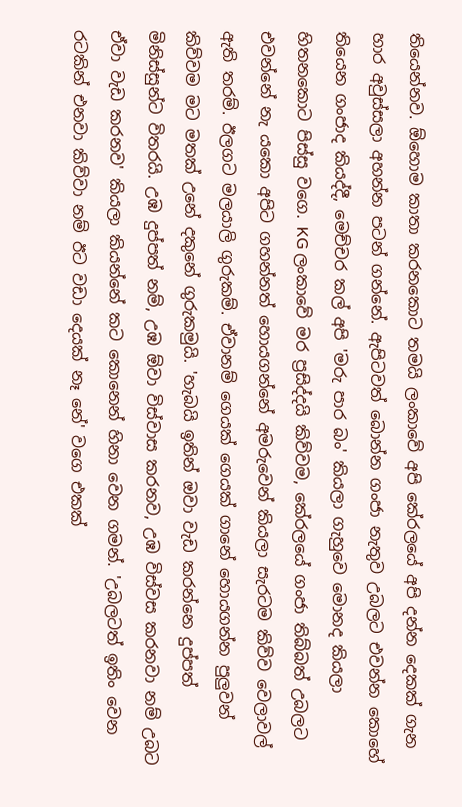තියෙන්නව. ඕහොම කාතා කරනකොට තමයි ලංකාවේ අපි කේරලයේ අපි දන්න දෙකක් ගැන හාර අවුස්සලා අහන්න පටන් ගන්නේ. ඇපිටවත් බොන්න ගංජා නැතුව උබලට එවන්න කොහේ තියෙන ගංජාද කියද්දී, මෙච්චර කල් අපි 'මරු පාර බං' කියලා ගැහුවෙ මොනද කියලා හිතනකොට පිස්සු වගෙ. KG ලංකාවේ මර ප්‍රසිද්දයි කිව්වම, කේරලයේ ගංජා තිබ්බත් උබලට එවන්නේ නැ යකො අපිට ගහන්නත් හොයගන්නේ අමරුවෙන් කියලා සැරටම කිව්ව වෙලාවල් ඇති තරම්. ඊලගට මලයාලි ගුරුකම්. ඒවානම් ගෙයක් ගෙයක් ගානේ හොයගන්න පුලුවන් කිව්වම මට මතක් උනේ දකුනේ ගුරුකමුයි. 'හැබයි ඉතින් ඔවා වැඩ කරන්නෙ දුප්පත් මිනිස්සුන්ට විතරයි. උඹ දුප්පත් නම්, උඹ ඕවා විස්වාස කරනව, උඹ විස්වස කරනවා නම් උබට ඒවා වැඩ කරනව' කියලා කියන්නේ කට කොනෙන් හිනා වෙන ගමන්. 'උබලටත් ඉතිං වෙන රටකින් එනවා කිව්වා නම් ඊට වඩා දෙයක් නෑ නේ' වගෙ එකක්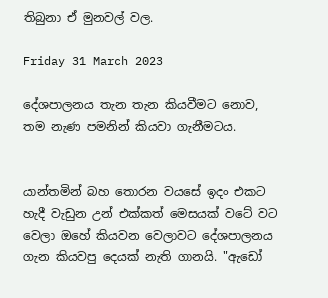තිබුනා ඒ මුනවල් වල.

Friday 31 March 2023

දේශපාලනය තැන තැන කියවීමට නොව, තම නැණ පමනින් කියවා ගැනීමටය.


යාන්තමින් බහ තොරන වයසේ ඉදං එකට හැදී වැඩුන උන් එක්කත් මෙසයක් වටේ වට වෙලා ඔහේ කියවන වෙලාවට දේශපාලනය ගැන කියවපු දෙයක් නැති ගානයි. "ඇඩෝ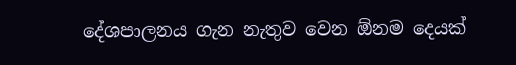දේශපාලනය ගැන නැතුව වෙන ඕනම දෙයක්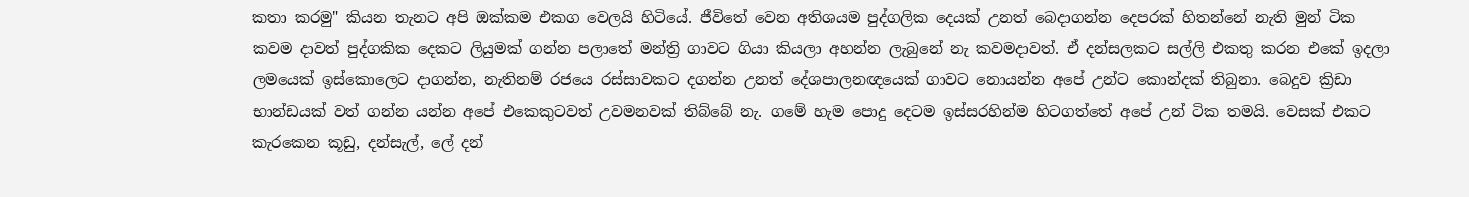කතා කරමු" කියන තැනට අපි ඔක්කම එකග වෙලයි හිටියේ. ජීවිතේ වෙන අතිශයම පුද්ගලික දෙයක් උනත් බෙදාගන්න දෙපරක් හිතන්නේ නැති මුන් ටික කවම දාවත් පුද්ගකික දෙකට ලියුමක් ගන්න පලාතේ මන්ත්‍රි ගාවට ගියා කියලා අහන්න ලැබුනේ නැ කවමදාවත්. ඒ දන්සලකට සල්ලි එකතු කරන එකේ ඉදලා ලමයෙක් ඉස්කොලෙට දාගන්න, නැතිනම් රජයෙ රස්සාවකට දගන්න උනත් දේශපාලනඥයෙක් ගාවට නොයන්න අපේ උන්ට කොන්දක් තිබුනා. බෙදුව ක්‍රිඩා භාන්ඩයක් වත් ගන්න යන්න අපේ එකෙකුටවත් උවමනවක් තිබ්බේ නැ. ගමේ හැම පොදු දෙටම ඉස්සරහින්ම හිටගත්තේ අපේ උන් ටික තමයි. වෙසක් එකට කැරකෙන කූඩු, දන්සැල්, ලේ දන්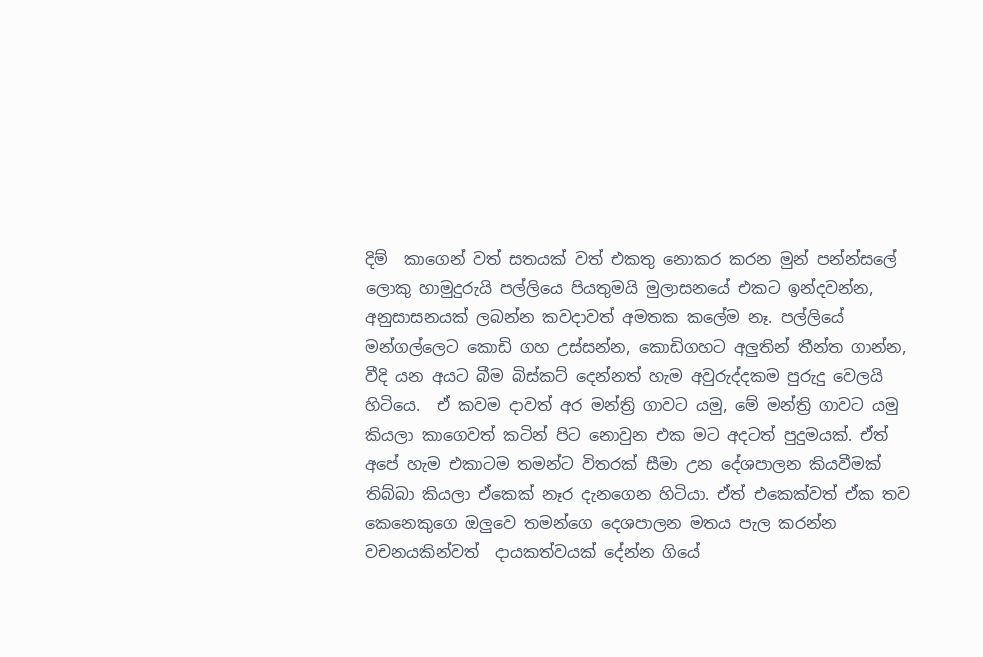දිම්  කාගෙන් වත් සතයක් වත් එකතු නොකර කරන මුන් පන්න්සලේ ලොකු හාමුදුරුයි පල්ලියෙ පියතුමයි මුලාසනයේ එකට ඉන්දවන්න, අනුසාසනයක් ලබන්න කවදාවත් අමතක කලේම නෑ. පල්ලියේ මන්ගල්ලෙට කොඩි ගහ උස්සන්න, කොඩිගහට අලුතින් තීන්ත ගාන්න,  වීදි යන අයට බීම බිස්කට් දෙන්නත් හැම අවුරුද්දකම පුරුදු වෙලයි හිටියෙ.  ඒ කවම දාවත් අර මන්ත්‍රි ගාවට යමු, මේ මන්ත්‍රි ගාවට යමු කියලා කාගෙවත් කටින් පිට නොවුන එක මට අදටත් පුදුමයක්. ඒත් අපේ හැම එකාටම තමන්ට විතරක් සීමා උන දේශපාලන කියවීමක් තිබ්බා කියලා ඒකෙක් නෑර දැනගෙන හිටියා. ඒත් එකෙක්වත් ඒක තව කෙනෙකුගෙ ඔලුවෙ තමන්ගෙ දෙශපාලන මතය පැල කරන්න වචනයකින්වත්  දායකත්වයක් දේන්න ගියේ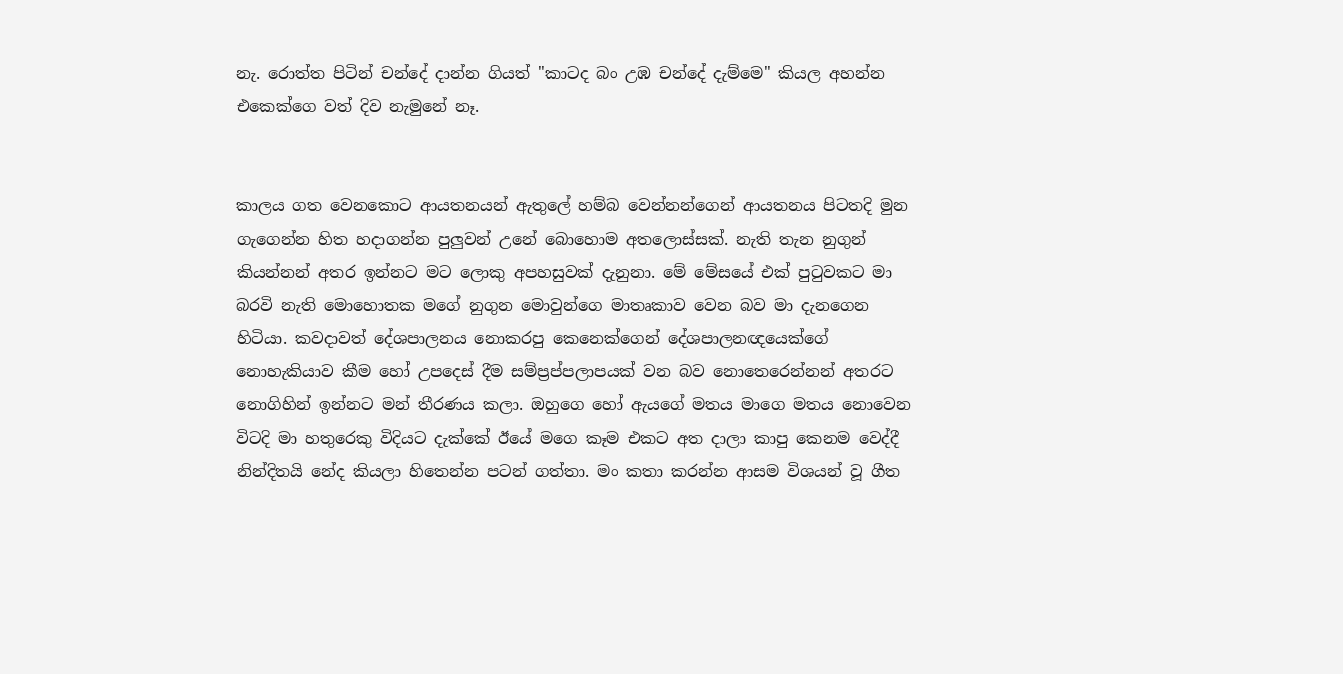නැ. රොත්ත පිටින් චන්දේ දාන්න ගියත් "කාටද බං උඹ චන්දේ දැම්මෙ" කියල අහන්න එකෙක්ගෙ වත් දිව නැමුනේ නෑ.


කාලය ගත වෙනකොට ආයතනයන් ඇතුලේ හම්බ වෙන්නන්ගෙන් ආයතනය පිටතදි මුන ගැගෙන්න හිත හදාගන්න පුලුවන් උනේ බොහොම අතලොස්සක්. නැති තැන නුගුන් කියන්නන් අතර ඉන්නට මට ලොකු අපහසුවක් දැනුනා. මේ මේසයේ එක් පුටුවකට මා බරවි නැති මොහොතක මගේ නුගුන මොවුන්ගෙ මාතෘකාව වෙන බව මා දැනගෙන හිටියා. කවදාවත් දේශපාලනය නොකරපු කෙනෙක්ගෙන් දේශපාලනඥයෙක්ගේ නොහැකියාව කීම හෝ උපදෙස් දීම සම්ප්‍රප්පලාපයක් වන බව නොතෙරෙන්නන් අතරට නොගිහින් ඉන්නට මන් තීරණය කලා. ඔහුගෙ හෝ ඇයගේ මතය මාගෙ මතය නොවෙන විටදි මා හතුරෙකු විදියට දැක්කේ ඊයේ මගෙ කෑම එකට අත දාලා කාපු කෙනම වෙද්දී නින්දිතයි නේද කියලා හිතෙන්න පටන් ගත්තා. මං කතා කරන්න ආසම විශයන් වූ ගීත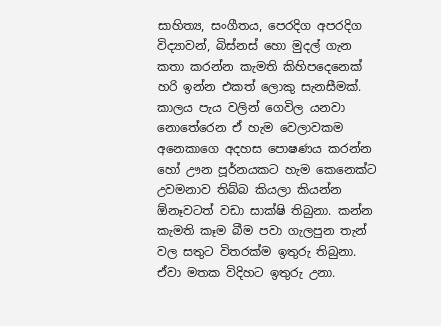සාහිත්‍ය, සංගීතය, පෙරදිග අපරදිග විද්‍යාවන්, බිස්නස් හො මුදල් ගැන කතා කරන්න කැමති කිහිපදෙනෙක් හරි ඉන්න එකත් ලොකු සැනසීමක්. කාලය පැය වලින් ගෙවිල යනවා නොතේරෙන ඒ හැම වෙලාවකම අනෙකාගෙ අදහස පොෂණය කරන්න හෝ ඌන පූර්නයකට හැම කෙනෙක්ට උවමනාව තිබ්බ කියලා කියන්න ඕනෑවටත් වඩා සාක්ෂි තිබුනා. කන්න කැමති කෑම බීම පවා ගැලපුන තැන් වල සතුට විතරක්ම ඉතුරු තිබුනා. ඒවා මතක විදිහට ඉතුරු උනා.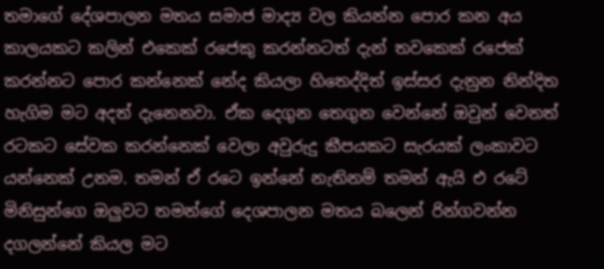තමාගේ දේශපාලන මතය සමාජ මාද්‍ය වල කියන්න පොර කන අය කාලයකට කලින් එකෙක් රජෙකු කරන්නටත් දැන් තවකෙක් රජෙක් කරන්නට පොර කන්නෙක් නේද කියලා හිතෙද්දිත් ඉස්සර දැනුන නින්දිත හැගිම මට අදත් දැනෙනවා. ඒක දෙගුන තෙගුන වෙන්නේ ඔවුන් වෙනත් රටකට සේවක කරන්නෙක් වෙලා අවුරුදු කීපයකට සැරයක් ලංකාවට යන්නෙක් උනම. තමන් ඒ රටෙ ඉන්නේ නැතිනම් තමන් ඇයි එ රටේ මිනිසුන්ගෙ ඔලුවට තමන්ගේ දෙශපාලන මතය බලෙන් රින්ගවන්න දගලන්නේ කියල මට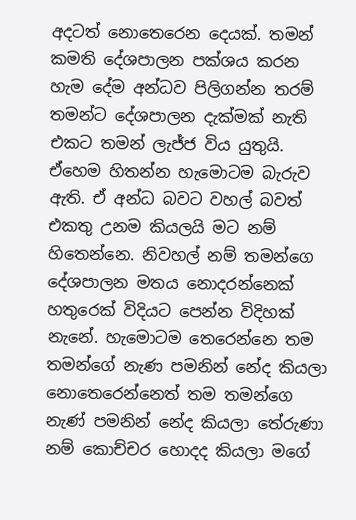අදටත් නොතෙරෙන දෙයක්. තමන් කමති දේශපාලන පක්ශය කරන හැම දේම අන්ධව පිලිගන්න තරම් තමන්ට දේශපාලන දැක්මක් නැති එකට තමන් ලැජ්ජ විය යුතුයි. ඒහෙම හිතන්න හැමොටම බැරුව ඇති. ඒ අන්ධ බවට වහල් බවත් එකතු උනම කියලයි මට නම් හිතෙන්නෙ. නිවහල් නම් තමන්ගෙ දේශපාලන මතය නොදරන්නෙක් හතුරෙක් විදියට පෙන්න විදිහක් නැනේ. හැමොටම තෙරෙන්නෙ තම තමන්ගේ නැණ පමනින් නේද කියලා නොතෙරෙන්නෙත් තම තමන්ගෙ නැණ් පමනින් නේද කියලා තේරුණා නම් කොච්චර හොදද කියලා මගේ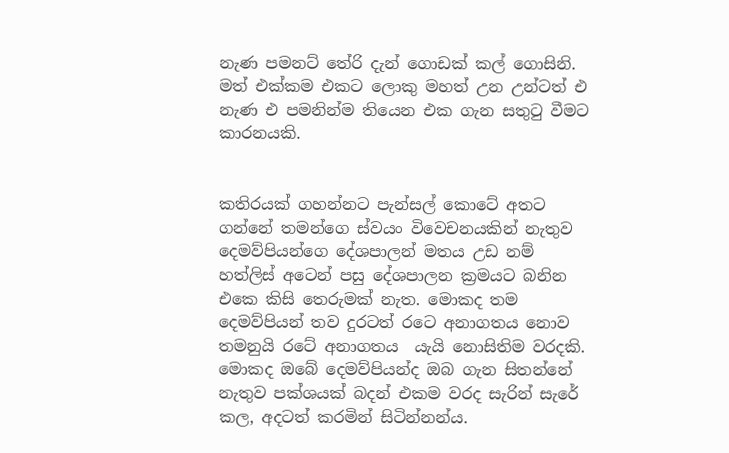නැණ පමනට් තේරි දැන් ගොඩක් කල් ගොසිනි. මත් එක්කම එකට ලොකු මහත් උන උන්ටත් එ නැණ එ පමනින්ම තියෙන එක ගැන සතුටු වීමට කාරනයකි.


කතිරයක් ගහන්නට පැන්සල් කොටේ අතට ගන්නේ තමන්ගෙ ස්වයං විවෙචනයකින් නැතුව දෙමව්පියන්ගෙ දේශපාලන් මතය උඩ නම් හත්ලිස් අටෙන් පසු දේශපාලන ක්‍රමයට බනින එකෙ කිසි තෙරුමක් නැත. මොකද තම දෙමව්පියන් තව දුරටත් රටෙ අනාගතය නොව තමනුයි රටේ අනාගතය  යැයි නොසිතිම වරදකි. මොකද ඔබේ දෙමව්පියන්ද ඔබ ගැන සිතන්නේ නැතුව පක්ශයක් බදන් එකම වරද සැරින් සැරේ කල, අදටත් කරමින් සිටින්නන්ය.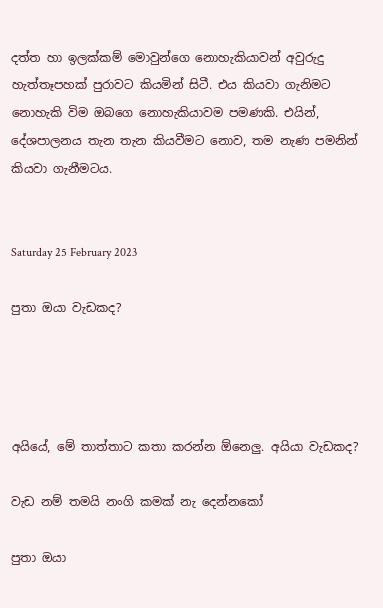දත්ත හා ඉලක්කම් මොවුන්ගෙ නොහැකියාවන් අවුරුදු හැත්තෑපහක් පුරාවට කියමින් සිටී. එය කියවා ගැනිමට නොහැකි විම ඔබගෙ නොහැකියාවම පමණකි. එයින්, දේශපාලනය තැන තැන කියවීමට නොව, තම නැණ පමනින් කියවා ගැනීමටය.


Saturday 25 February 2023

පුතා ඔයා වැඩකද?




අයියේ, මේ තාත්තාට කතා කරන්න ඕනෙලු. අයියා වැඩකද?

වැඩ නම් තමයි නංගි කමක් නැ දෙන්නකෝ

පුතා ඔයා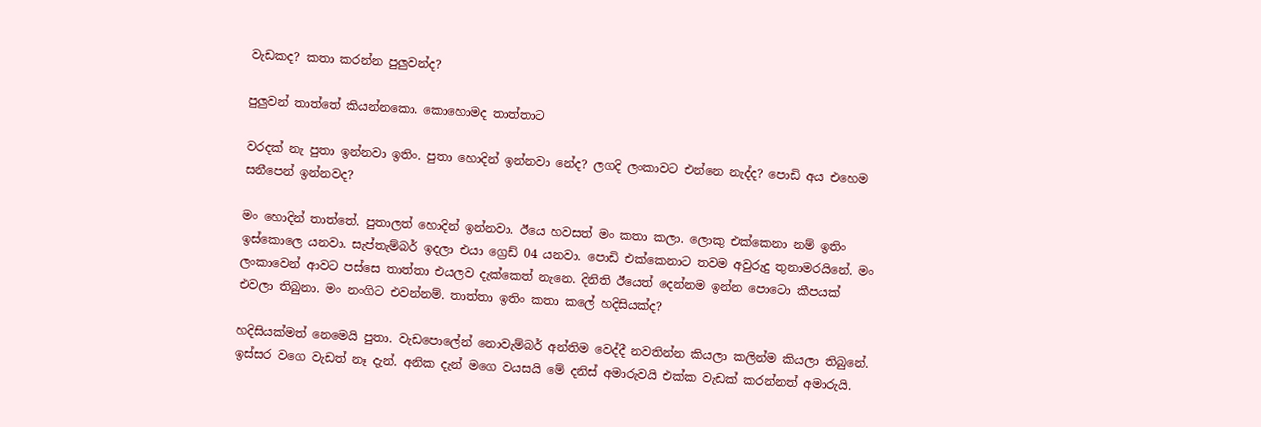වැඩකද? කතා කරන්න පුලුවන්ද?

පුලුවන් තාත්තේ කියන්නකො. කොහොමද තාත්තාට

වරදක් නැ පුතා ඉන්නවා ඉතිං. පුතා හොදින් ඉන්නවා නේද? ලගදි ලංකාවට එන්නෙ නැද්ද? පොඩි අය එහෙම සනීපෙන් ඉන්නවද?

මං හොදින් තාත්තේ. පුතාලත් හොදින් ඉන්නවා. ඊයෙ හවසත් මං කතා කලා. ලොකු එක්කෙනා නම් ඉතිං ඉස්කොලෙ යනවා. සැප්තැම්බර් ඉදලා එයා ග්‍රෙඩ් 04 යනවා. පොඩි එක්කෙනාට තවම අවුරුදු තුනාමරයිනේ. මං ලංකාවෙන් ආවට පස්සෙ තාත්තා එයලව දැක්කෙත් නැනෙ. දිනිති ඊයෙත් දෙන්නම ඉන්න පොටො කීපයක් එවලා තිබුනා. මං නංගිට එවන්නම්. තාත්තා ඉතිං කතා කලේ හදිසියක්ද?

හදිසියක්මත් නෙමෙයි පුතා. වැඩපොලේන් නොවැම්බර් අන්තිම වෙද්දී නවතින්න කියලා කලින්ම කියලා තිබුනේ. ඉස්සර වගෙ වැඩත් නෑ දැන්. අනික දැන් මගෙ වයසයි මේ දනිස් අමාරුවයි එක්ක වැඩක් කරන්නත් අමාරුයි.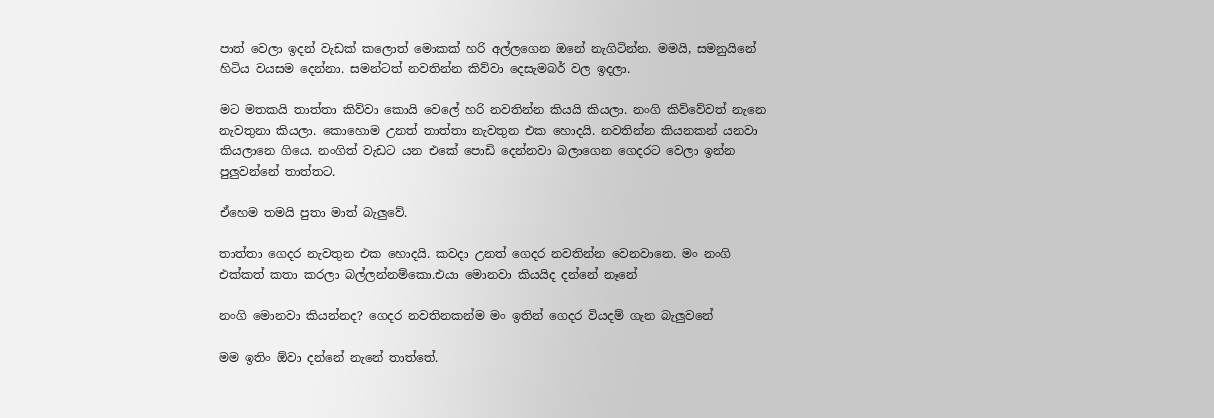පාත් වෙලා ඉදන් වැඩක් කලොත් මොකක් හරි අල්ලගෙන ඔනේ නැගිටින්න. මමයි, සමනුයිනේ හිටිය වයසම දෙන්නා. සමන්ටත් නවතින්න කිව්වා දෙසැමබර් වල ඉදලා.

මට මතකයි තාත්තා කිව්වා කොයි වෙලේ හරි නවතින්න කියයි කියලා. නංගි කිව්වේවත් නැනෙ නැවතුනා කියලා. කොහොම උනත් තාත්තා නැවතුන එක හොදයි. නවතින්න කියනකන් යනවා කියලානෙ ගියෙ. නංගිත් වැඩට යන එකේ පොඩි දෙන්නවා බලාගෙන ගෙදරට වෙලා ඉන්න පුලුවන්නේ තාත්තට.

ඒහෙම තමයි පුතා මාත් බැලුවේ.

තාත්තා ගෙදර නැවතුන එක හොදයි. කවදා උනත් ගෙදර නවතින්න වෙනවානෙ. මං නංගි එක්කත් කතා කරලා බල්ලන්නම්කො.එයා මොනවා කියයිද දන්නේ නෑනේ

නංගි මොනවා කියන්නද? ගෙදර නවතිනකන්ම මං ඉතින් ගෙදර වියදම් ගැන බැලුවනේ

මම ඉතිං ඕවා දන්නේ නැනේ තාත්තේ.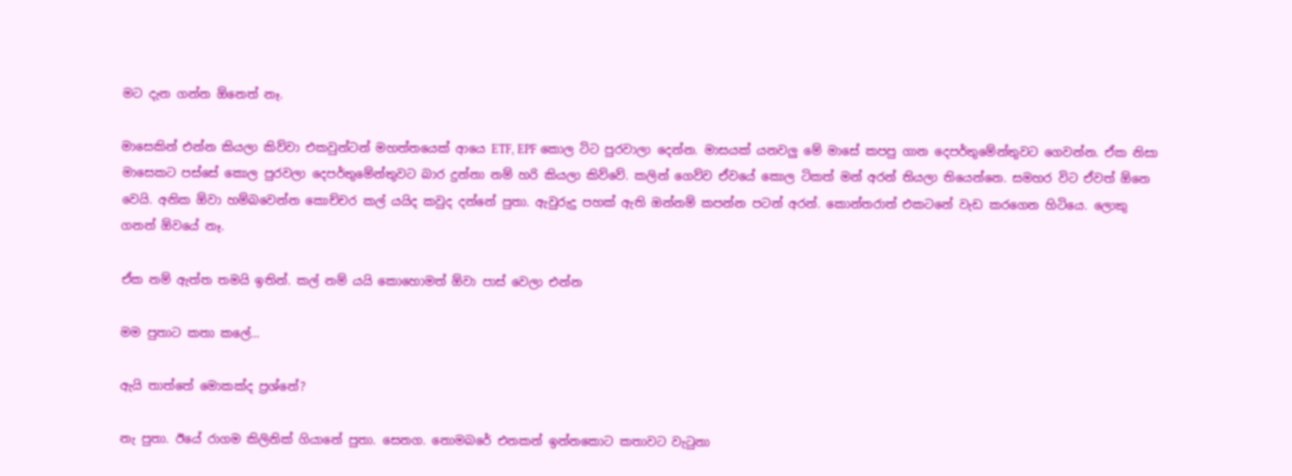මට දැන ගන්න ඕනෙත් නෑ.

මාසෙකින් එන්න කියලා කිව්වා එකවුන්ටන් මහත්තයෙක් ආයෙ ETF, EPF කොල ටිට පුරවාලා දෙන්න. මාසයක් යනවලු මේ මාසේ කපපු ගාන දෙපර්තුමේන්තුවට ගෙවන්න. ඒක නිසා මාසෙකට පස්සේ කොල පුරවලා දෙපර්තුමේන්තුවට බාර දුන්නා නම් හරි කියලා කිව්වේ. කලින් ගෙව්ව ඒවයේ කොල ටිකත් මන් අරන් තියලා තියෙන්නෙ. සමහර විට ඒවත් ඕනෙ වෙයි. අනික ඕවා හම්බවෙන්න කොච්චර කල් යයිද කවුද දන්නේ පුතා. ඇවුරුදු පහක් ඇති ඔන්නම් කපන්න පටන් අරන්. කොන්තරාත් එකටනේ වැඩ කරගෙන හිටියෙ. ලොකු ගනන් ඕවයේ නෑ.

ඒක නම් ඇත්ත තමයි ඉතින්. කල් නම් යයි කොහොමත් ඕවා පාස් වෙලා එන්න

මම පුතාට කතා කලේ...

ඇයි තාත්තේ මොකක්ද ප්‍රශ්නේ?

නැ පුතා. ඊයේ රාගම කිලිනික් ගියානේ පුතා. සෙනග. නොමබරේ එනකන් ඉන්නකොට කතාවට වැටුනා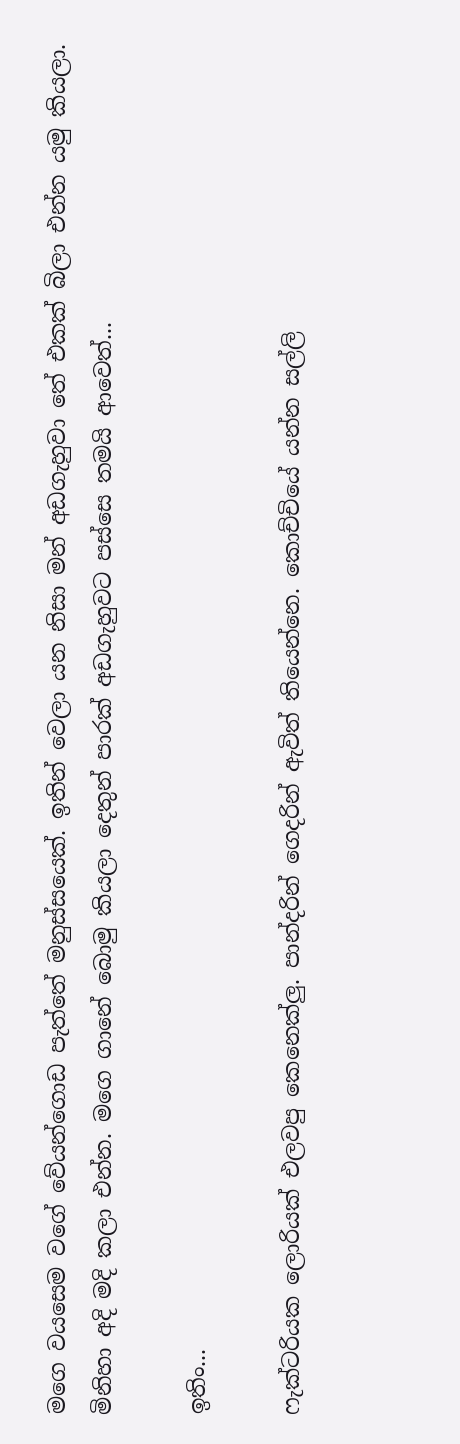මගෙ වයසෙම වගේ වේයන්ගොඩ පැත්තේ මනුස්සයෙක්. ඉතින් වෙලා යන නිසා මන් අඩගැහුවා තේ එකක් බිලා එන්න යමු කියලා. මිනිහා අදි මදි කලා එන්න. මගෙ ගානේ බොමු කියලා දෙතුන් පාරක් අඩගැහුවට පස්සෙ තමයි ආවෙත්...

ඉතිං...

ෆැක්ටරියක ලොරියක් එලවපු කෙනෙක්ලු. පාන්දරින් ගෙදරින් ඇවිත් තියෙන්නෙ. කොච්චියේ යන්න සල්ලි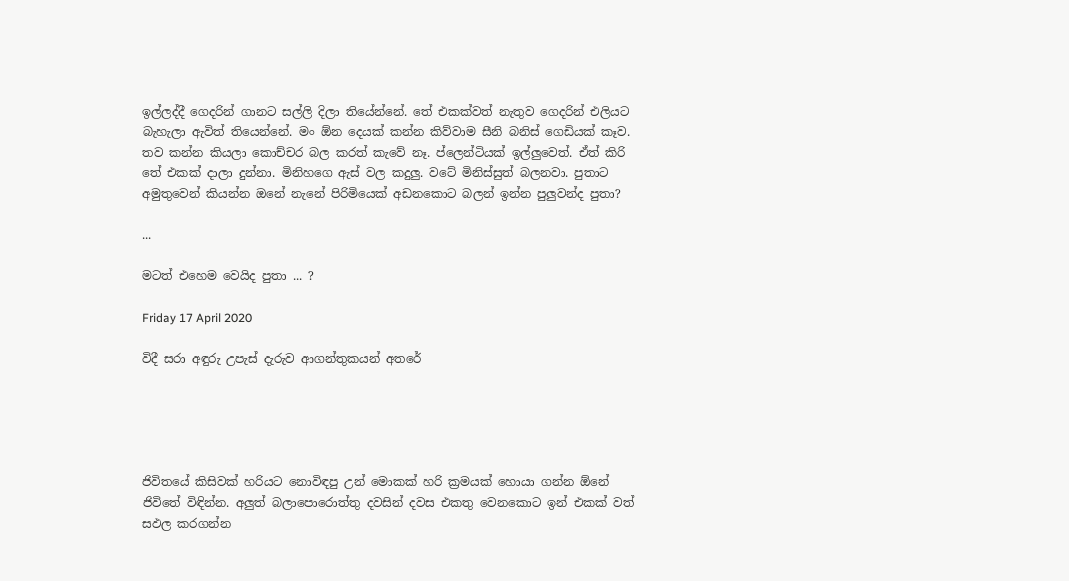ඉල්ලද්දී ගෙදරින් ගානට සල්ලි දිලා තියේන්නේ. තේ එකක්වත් නැතුව ගෙදරින් එලියට බැහැලා ඇවිත් තියෙන්නේ. මං ඕන දෙයක් කන්න කිව්වාම සීනි බනිස් ගෙඩියක් කෑව. තව කන්න කියලා කොච්චර බල කරත් කැවේ නෑ. ප්ලෙන්ටියක් ඉල්ලුවෙත්. ඒත් කිරි තේ එකක් දාලා දුන්නා. මිනිහගෙ ඇස් වල කදුලු. වටේ මිනිස්සුත් බලනවා. පුතාට අමුතුවෙන් කියන්න ඔනේ නැනේ පිරිමියෙක් අඩනකොට බලන් ඉන්න පුලුවන්ද පුතා?

...

මටත් එහෙම වෙයිද පුතා ... ?

Friday 17 April 2020

විදී සරා අඳුරු උපැස් දැරුව ආගන්තුකයන් අතරේ





ජිවිතයේ කිසිවක් හරියට නොවිඳපු උන් මොකක් හරි ක්‍රමයක් හොයා ගන්න ඕනේ ජිවිතේ විඳින්න. අලුත් බලාපොරොත්තු දවසින් දවස එකතු වෙනකොට ඉන් එකක් වත් සඵල කරගන්න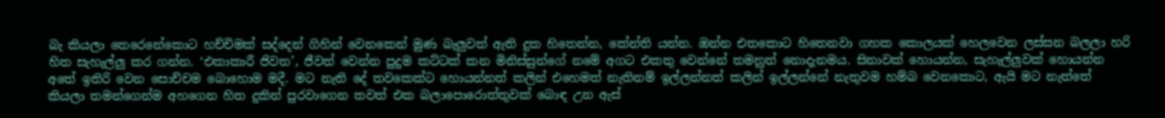බැ කියලා තෙරෙනේකොට හච්චිමක් සද්දෙන් ගිහින් වෙනකෙන් මුණ බැලුවත් ඇති දුක හිතෙන්න, කේන්ති යන්න. ඔන්න එතකොට හිතෙනවා ගහක කොලයක් හෙලවෙන ලස්සන බලලා හරි හිත සැහැල්ලු කර ගන්න. ‘එකාකාරී ජිවත’, ජීවත් වෙන්න පුදුම කට්ටක් කන මිනිස්සුන්ගේ නමේ අගට එකතු වෙන්නේ තමනුත් නොදැනමය. සිනාවක් හොයන්න, සැහැල්ලුවක් හොයන්න අතේ ඉතිරි වෙන සොච්චම බොහොම මදී. මට නැති දේ තවකෙක්ට හොයන්නත් කලින් එහෙමත් නැතිනම් ඉල්ලන්නත් කලින් ඉල්ලන්නේ නැතුවම හම්බ වෙනකොට, ඇයි මට නැත්තේ කියලා තමන්ගෙන්ම අහගෙන හිත දුකින් පුරවාගෙන තවත් එක බලාපොරොත්තුවක් බොඳ උන ඇස්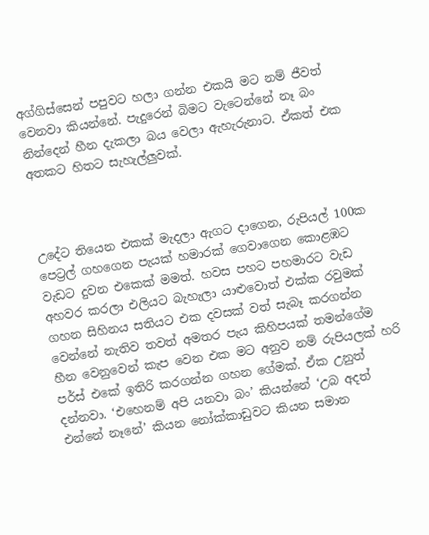අග්ගිස්සෙන් පපුවට හලා ගන්න එකයි මට නම් ජීවත් වෙනවා කියන්නේ. පැදුරෙන් බිමට වැටෙන්නේ නෑ බං නින්දෙන් හීන දැකලා බය වෙලා ඇහැරුනාට. ඒකත් එක අතකට හිතට සැහැල්ලුවක්.



උදේට තියෙන එකක් මැදලා ඇගට දාගෙන, රුපියල් 100ක පෙට්‍රල් ගහගෙන පැයක් හමාරක් ගෙවාගෙන කොළඹට වැඩට දුවන එකෙක් මමත්. හවස පහට පහමාරට වැඩ අහවර කරලා එලියට බැහැලා යාළුවොත් එක්ක රවුමක් ගහන සිහිනය සතියට එක දවසක් වත් සැබෑ කරගන්න වෙන්නේ නැතිව තවත් අමතර පැය කිහිපයක් තමන්ගේම හීන වෙනුවෙන් කැප වෙන එක මට අනුව නම් රුපියලක් හරි පර්ස් එකේ ඉතිරි කරගන්න ගහන ගේමක්. ඒක උනුත් දන්නවා. ‘එහෙනම් අපි යනවා බං’ කියන්නේ ‘උබ අදත් එන්නේ නෑනේ’ කියන නෝක්කාඩුවට කියන සමාන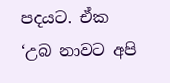පදයට. ඒක ‘උබ නාවට අපි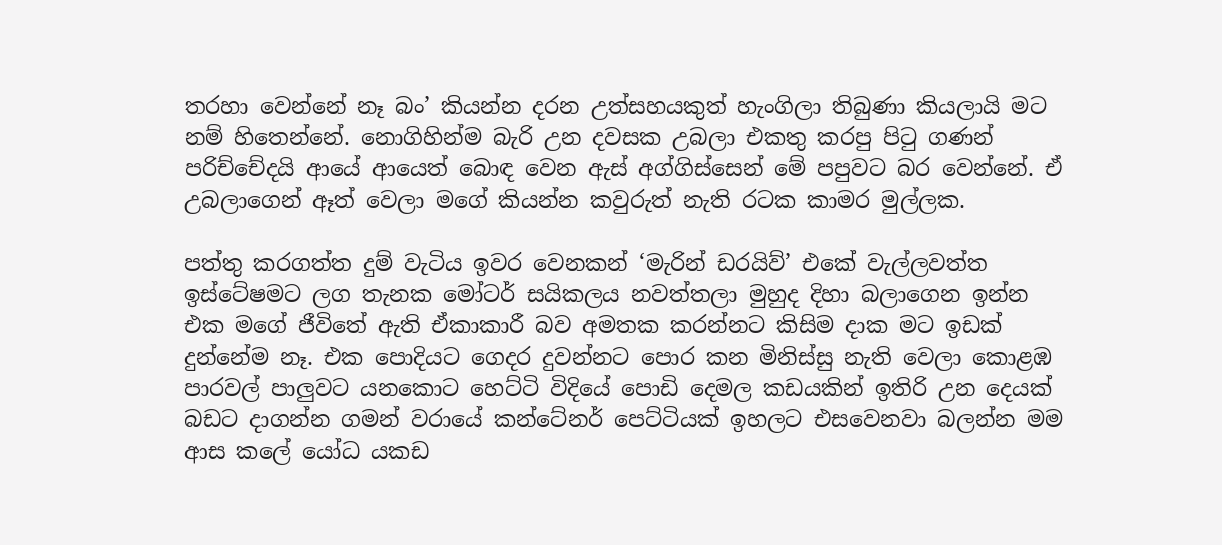තරහා වෙන්නේ නෑ බං’ කියන්න දරන උත්සහයකුත් හැංගිලා තිබුණා කියලායි මට නම් හිතෙන්නේ. නොගිහින්ම බැරි උන දවසක උබලා එකතු කරපු පිටු ගණන් පරිච්චේදයි ආයේ ආයෙත් බොඳ වෙන ඇස් අග්ගිස්සෙන් මේ පපුවට බර වෙන්නේ. ඒ උබලාගෙන් ඈත් වෙලා මගේ කියන්න කවුරුත් නැති රටක කාමර මුල්ලක.

පත්තු කරගත්ත දුම් වැටිය ඉවර වෙනකන් ‘මැරින් ඩරයිව්’ එකේ වැල්ලවත්ත ඉස්ටේෂමට ලග තැනක මෝටර් සයිකලය නවත්තලා මුහුද දිහා බලාගෙන ඉන්න එක මගේ ජීවිතේ ඇති ඒකාකාරී බව අමතක කරන්නට කිසිම දාක මට ඉඩක් දුන්නේම නෑ. එක පොදියට ගෙදර දුවන්නට පොර කන මිනිස්සු නැති වෙලා කොළඹ පාරවල් පාලුවට යනකොට හෙට්ටි විදියේ පොඩි දෙමල කඩයකින් ඉතිරි උන දෙයක් බඩට දාගන්න ගමන් වරායේ කන්ටේනර් පෙට්ටියක් ඉහලට එසවෙනවා බලන්න මම ආස කලේ යෝධ යකඩ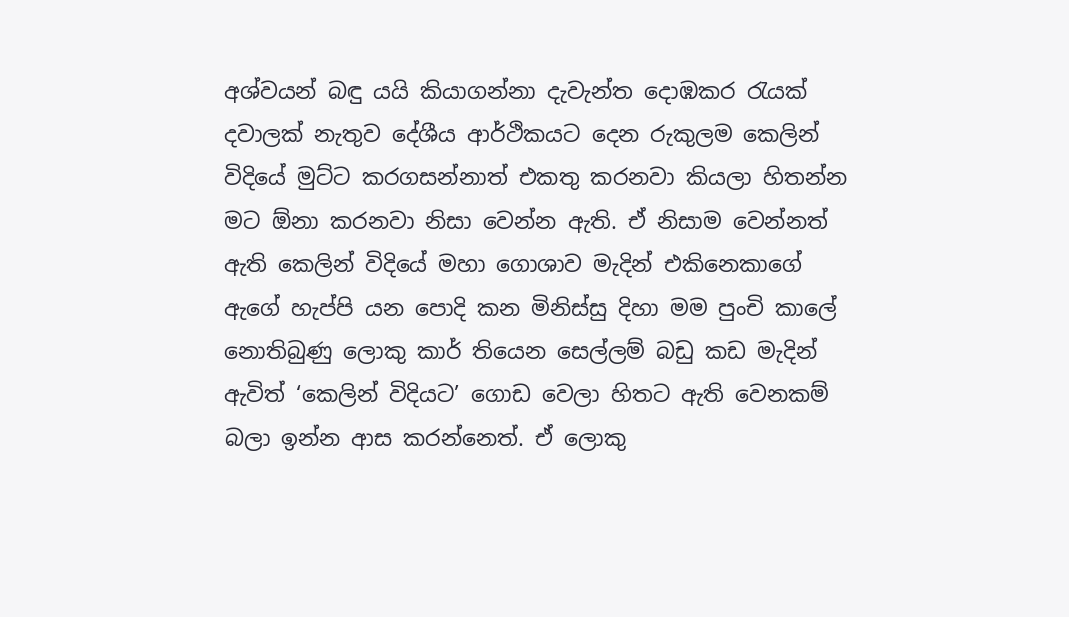අශ්වයන් බඳු යයි කියාගන්නා දැවැන්ත දොඹකර රැයක් දවාලක් නැතුව දේශීය ආර්ථිකයට දෙන රුකුලම කෙලින් විදියේ මුට්ට කරගසන්නාත් එකතු කරනවා කියලා හිතන්න මට ඕනා කරනවා නිසා වෙන්න ඇති. ඒ නිසාම වෙන්නත් ඇති කෙලින් විදියේ මහා ගොශාව මැදින් එකිනෙකාගේ ඇගේ හැප්පි යන පොදි කන මිනිස්සු දිහා මම පුංචි කාලේ නොතිබුණු ලොකු කාර් තියෙන සෙල්ලම් බඩු කඩ මැදින් ඇවිත් ‘කෙලින් විදියට’ ගොඩ වෙලා හිතට ඇති වෙනකම් බලා ඉන්න ආස කරන්නෙත්. ඒ ලොකු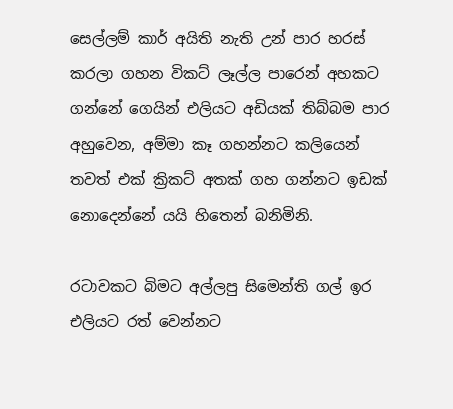සෙල්ලම් කාර් අයිති නැති උන් පාර හරස් කරලා ගහන විකට් ලෑල්ල පාරෙන් අහකට ගන්නේ ගෙයින් එලියට අඩියක් තිබ්බම පාර අහුවෙන, අම්මා කෑ ගහන්නට කලියෙන් තවත් එක් ක්‍රිකට් අතක් ගහ ගන්නට ඉඩක් නොදෙන්නේ යයි හිතෙන් බනිමිනි.

රටාවකට බිමට අල්ලපු සිමෙන්ති ගල් ඉර එලියට රත් වෙන්නට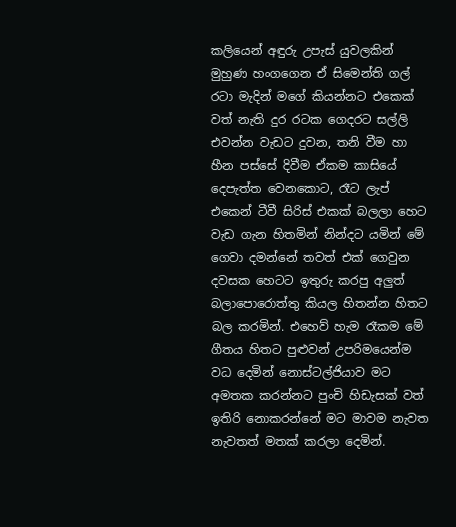කලියෙන් අඳුරු උපැස් යුවලකින් මුහුණ හංගගෙන ඒ සිමෙන්ති ගල් රටා මැදින් මගේ කියන්නට එකෙක් වත් නැති දුර රටක ගෙදරට සල්ලි එවන්න වැඩට දුවන, තනි වීම හා හීන පස්සේ දිවීම ඒකම කාසියේ දෙපැත්ත වෙනකොට, රෑට ලැප් එකෙන් ටීවී සිරිස් එකක් බලලා හෙට වැඩ ගැන හිතමින් නින්දට යමින් මේ ගෙවා දමන්නේ තවත් එක් ගෙවුන දවසක හෙටට ඉතුරු කරපු අලුත් බලාපොරොත්තු කියල හිතන්න හිතට බල කරමින්. එහෙව් හැම රෑකම මේ ගීතය හිතට පුළුවන් උපරිමයෙන්ම වධ දෙමින් නොස්ටල්ජියාව මට අමතක කරන්නට පුංචි හිඩැසක් වත් ඉතිරි නොකරන්නේ මට මාවම නැවත නැවතත් මතක් කරලා දෙමින්.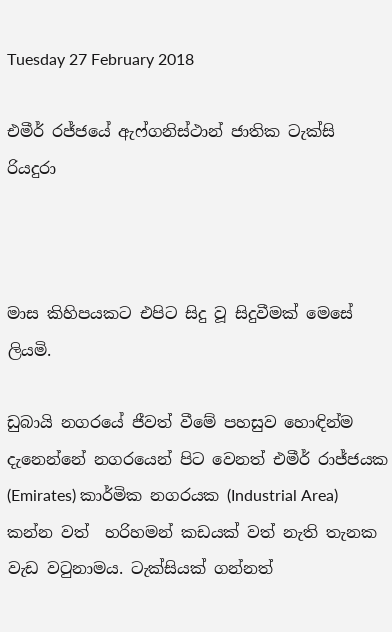Tuesday 27 February 2018

එමීර් රජ්ජයේ ඇෆ්ගනිස්ථාන් ජාතික ටැක්සි රියදුරා



මාස කිහිපයකට එපිට සිදු වූ සිදුවීමක් මෙසේ ලියමි.

ඩුබායි නගරයේ ජීවත් වීමේ පහසුව හොඳින්ම දැනෙන්නේ නගරයෙන් පිට වෙනත් එමීර් රාජ්ජයක (Emirates) කාර්මික නගරයක (Industrial Area) කන්න වත්  හරිහමන් කඩයක් වත් නැති තැනක වැඩ වටුනාමය. ටැක්සියක් ගන්නත්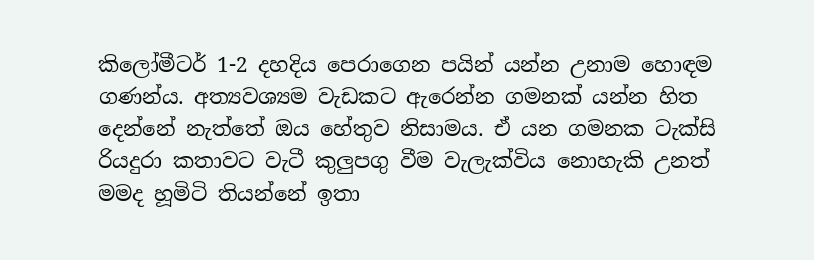කිලෝමීටර් 1-2 දහදිය පෙරාගෙන පයින් යන්න උනාම හොඳම ගණන්ය. අත්‍යවශ්‍යම වැඩකට ඇරෙන්න ගමනක් යන්න හිත දෙන්නේ නැත්තේ ඔය හේතුව නිසාමය. ඒ යන ගමනක ටැක්සි රියදුරා කතාවට වැටී කුලුපගු වීම වැලැක්විය නොහැකි උනත් මමද හූමිටි තියන්නේ ඉතා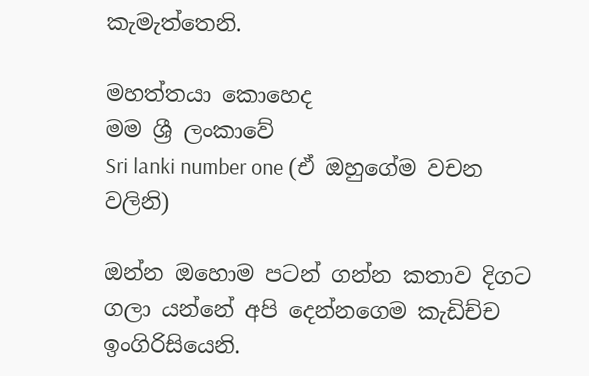කැමැත්තෙනි.

මහත්තයා කොහෙද
මම ශ්‍රී ලංකාවේ
Sri lanki number one (ඒ ඔහුගේම වචන වලිනි)

ඔන්න ඔහොම පටන් ගන්න කතාව දිගට ගලා යන්නේ අපි දෙන්නගෙම කැඩිච්ච ඉංගිරිසියෙනි.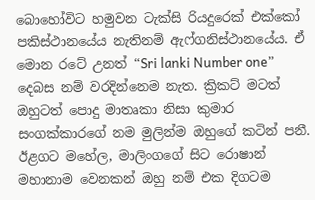බොහෝවිට හමුවන ටැක්සි රියදුරෙක් එක්කෝ පකිස්ථානයේය නැතිනම් ඇෆ්ගනිස්ථානයේය. ඒ මොන රටේ උනත් “Sri lanki Number one” දෙබස නම් වරදින්නෙම නැත. ක්‍රිකට් මටත් ඔහුටත් පොදු මාතෘකා නිසා කුමාර සංගක්කාරගේ නම මුලින්ම ඔහුගේ කටින් පනී. ඊළගට මහේල, මාලිංගගේ සිට රොෂාන් මහානාම වෙනකන් ඔහු නම් එක දිගටම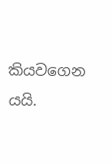කියවගෙන යයි.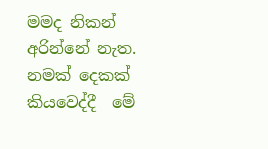මමද නිකන් අරින්නේ නැත. නමක් දෙකක් කියවෙද්දී  මේ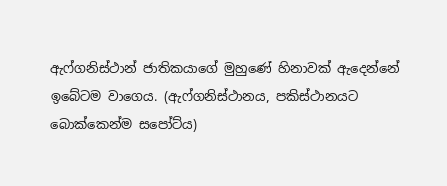ඇෆ්ගනිස්ථාන් ජාතිකයාගේ මුහුණේ හිනාවක් ඇදෙන්නේ ඉබේටම වාගෙය. (ඇෆ්ගනිස්ථානය, පකිස්ථානයට බොක්කෙන්ම සපෝට්ය)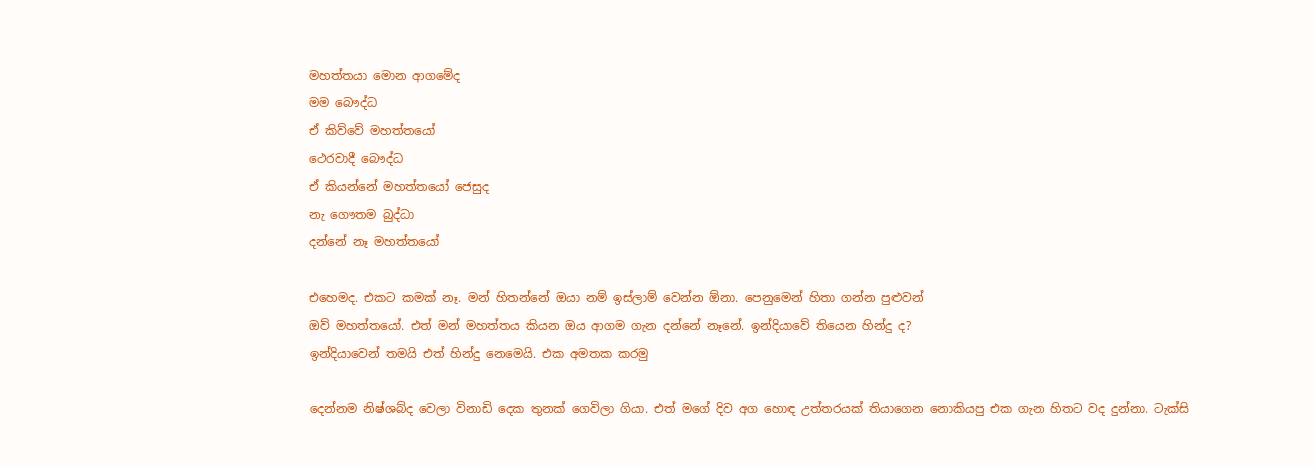මහත්තයා මොන ආගමේද
මම බෞද්ධ
ඒ කිව්වේ මහත්තයෝ
ථෙරවාදී බෞද්ධ
ඒ කියන්නේ මහත්තයෝ ජෙසුද
නැ ගෞතම බුද්ධා
දන්නේ නෑ මහත්තයෝ

එහෙමද. එකට කමක් නෑ. මන් හිතන්නේ ඔයා නම් ඉස්ලාම් වෙන්න ඕනා. පෙනුමෙන් හිතා ගන්න පුළුවන්
ඔව් මහත්තයෝ. එත් මන් මහත්තය කියන ඔය ආගම ගැන දන්නේ නෑනේ. ඉන්දියාවේ තියෙන හින්දු ද?
ඉන්දියාවෙන් තමයි එත් හින්දු නෙමෙයි. එක අමතක කරමු

දෙන්නම නිෂ්ශබ්ද වෙලා විනාඩි දෙක තුනක් ගෙවිලා ගියා. එත් මගේ දිව අග හොඳ උත්තරයක් තියාගෙන නොකියපු එක ගැන හිතට වද දුන්නා. ටැක්සි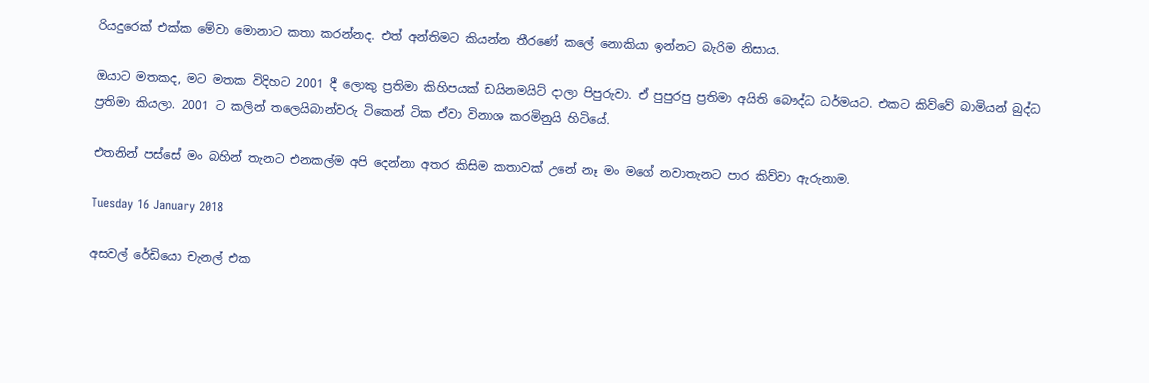රියදුරෙක් එක්ක මේවා මොනාට කතා කරන්නද. එත් අන්තිමට කියන්න තීරණේ කලේ නොකියා ඉන්නට බැරිම නිසාය.

ඔයාට මතකද, මට මතක විදිහට 2001 දී ලොකු ප්‍රතිමා කිහිපයක් ඩයිනමයිට් දාලා පිපුරුවා. ඒ පුපුරපු ප්‍රතිමා අයිති බෞද්ධ ධර්මයට. එකට කිව්වේ බාමියන් බුද්ධ ප්‍රතිමා කියලා. 2001 ට කලින් තලෙයිබාන්වරු ටිකෙන් ටික ඒවා විනාශ කරමිනුයි හිටියේ.

එතනින් පස්සේ මං බහින් තැනට එනකල්ම අපි දෙන්නා අතර කිසිම කතාවක් උනේ නෑ මං මගේ නවාතැනට පාර කිව්වා ඇරුනාම.

Tuesday 16 January 2018

අසවල් රේඩියො චැනල් එක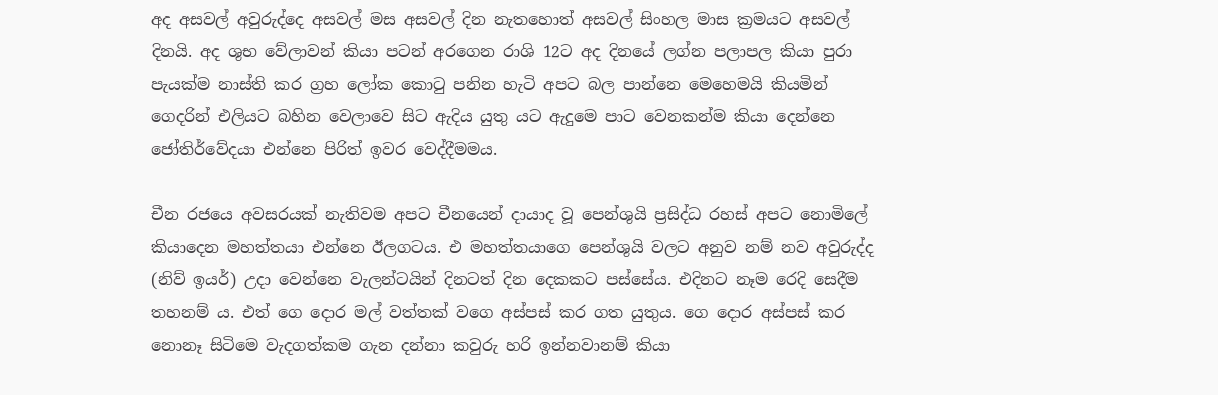අද අසවල් අවුරුද්දෙ අසවල් මස අසවල් දින නැතහොත් අසවල් සිංහල මාස ක්‍රමයට අසවල් දිනයි. අද ශුභ වේලාවන් කියා පටන් අරගෙන රාශි 12ට අද දිනයේ ලග්න පලාපල කියා පුරා පැයක්ම නාස්ති කර ග්‍රහ ලෝක කොටු පනින හැටි අපට බල පාන්නෙ මෙහෙමයි කියමින් ගෙදරින් එලියට බහින වෙලාවෙ සිට ඇදිය යුතු යට ඇදුමෙ පාට වෙනකන්ම කියා දෙන්නෙ ජෝතිර්වේදයා එන්නෙ පිරිත් ඉවර වෙද්දීමමය.

චීන රජයෙ අවසරයක් නැතිවම අපට චීනයෙන් දායාද වූ පෙන්ශුයි ප්‍රසිද්ධ රහස් අපට නොමිලේ කියාදෙන මහත්තයා එන්නෙ ඊලගටය. එ මහත්තයාගෙ පෙන්ශුයි වලට අනුව නම් නව අවුරුද්ද (නිව් ඉයර්) උදා වෙන්නෙ වැලන්ටයින් දිනටත් දින දෙකකට පස්සේය. එදිනට නෑම රෙදි සෙදීම තහනම්‍ ය. එත් ගෙ දොර මල් වත්තක් වගෙ අස්පස් කර ගත යුතුය. ගෙ දොර අස්පස් කර නොනෑ සිටිමෙ වැදගත්කම ගැන දන්නා කවුරු හරි ඉන්නවානම් කියා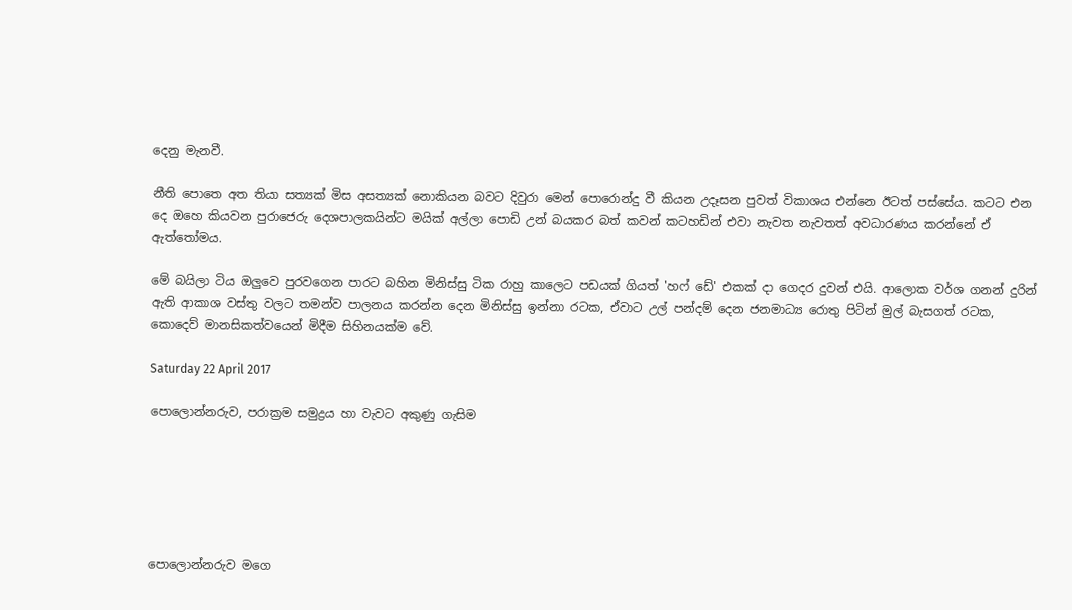දෙනු මැනවී.

නීති පොතෙ අත තියා සත්‍යක් මිස අසත්‍යක් නොකියන බවට දිවුරා මෙන් පොරොන්දු වී කියන උදෑසන පුවත් විකාශය එන්නෙ ඊටත් පස්සේය. කටට එන දෙ ඔහෙ කියවන පුරාජෙරු දෙශපාලකයින්ට මයික් අල්ලා පොඩි උන් බයකර බත් කවන් කටහඩින් එවා නැවත නැවතත් අවධාරණය කරන්නේ ඒ ඇත්‍තෝමය.

මේ බයිලා ටිය ඔලුවෙ පුරවගෙන පාරට බහින මිනිස්සු ටික රාහු කාලෙට පඩයක් ගියත් 'හෆ් ඩේ' එකක් දා ගෙදර දුවන් එයි. ආලොක වර්ශ ගනන් දුරින් ඇති ආකාශ වස්තු වලට තමන්ව පාලනය කරන්න දෙන මිනිස්සු ඉන්නා රටක, ඒවාට උල් පන්දම් දෙන ජනමාධ්‍ය රොතු පිටින් මුල් බැසගත් රටක,  කොදෙව් මානසිකත්වයෙන් මිදීම සිහිනයක්ම වේ.

Saturday 22 April 2017

පොලොන්නරුව, පරාක්‍රම සමුද්‍රය හා වැවට අකුණු ගැසිම






පොලොන්නරුව මගෙ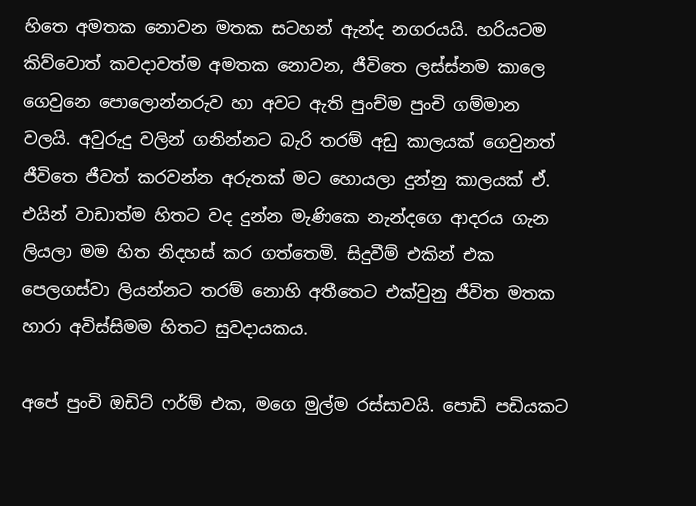හිතෙ අමතක නොවන මතක සටහන් ඇන්ද නගරයයි. හරියටම කිව්වොත් කවදාවත්ම අමතක නොවන, ජීවිතෙ ලස්ස්නම කාලෙ ගෙවුනෙ පොලොන්නරුව හා අවට ඇති පුංච්ම පුංචි ගම්මාන වලයි. අවුරුදු වලින් ගනින්නට බැරි තරම් අඩු කාලයක් ගෙවුනත් ජීවිතෙ ජීවත් කරවන්න අරුතක් මට හොයලා දුන්නු කාලයක් ඒ. එයින් වාඩාත්ම හිතට වද දුන්න මැණිකෙ නැන්දගෙ ආදරය ගැන ලියලා මම හිත නිදහස් කර ගත්තෙමි. සිදුවීම් එකින් එක පෙලගස්වා ලියන්නට තරම් නොහි අතීතෙට එක්වුනු ජීවිත මතක හාරා අවිස්සිමම හිතට සුවදායකය.

අපේ පුංචි ඔඩිට් ෆර්ම් එක, මගෙ මුල්ම රස්සාවයි. පොඩි පඩියකට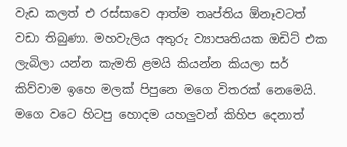වැඩ කලත් එ රස්සාවෙ ආත්ම තෘප්තිය ඕනෑවටත් වඩා තිබුණා. මහවැලිය අතුරු ව්‍යාපෘතියක ඔඩිට් එක ලැබිලා යන්න කැමති ළමයි කියන්න කියලා සර් කිව්වාම ඉහෙ මලක් පිපුනෙ මගෙ විතරක් නෙමෙයි. මගෙ වටෙ හිටපු හොදම යහලුවන් කිහිප දෙනාත්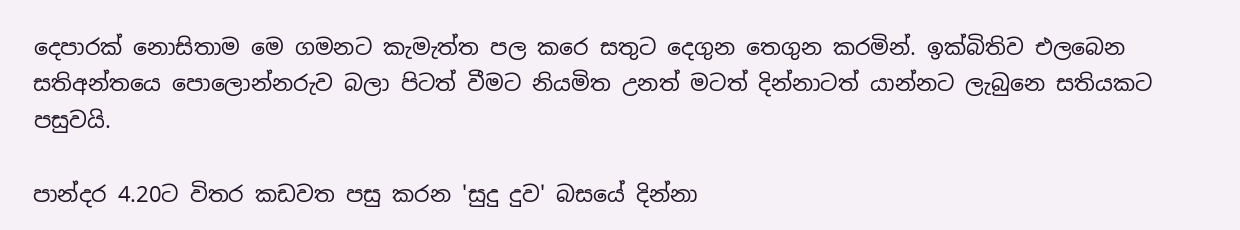දෙපාරක් නොසිතාම මෙ ගමනට කැමැත්ත පල කරෙ සතුට දෙගුන තෙගුන කරමින්. ඉක්බිතිව එලබෙන සතිඅන්තයෙ පොලොන්නරුව බලා පිටත් වීමට නියමිත උනත් මටත් දින්නාටත් යාන්නට ලැබුනෙ සතියකට පසුවයි.

පාන්දර 4.20ට විතර කඩවත පසු කරන 'සුදු දුව' බසයේ දින්නා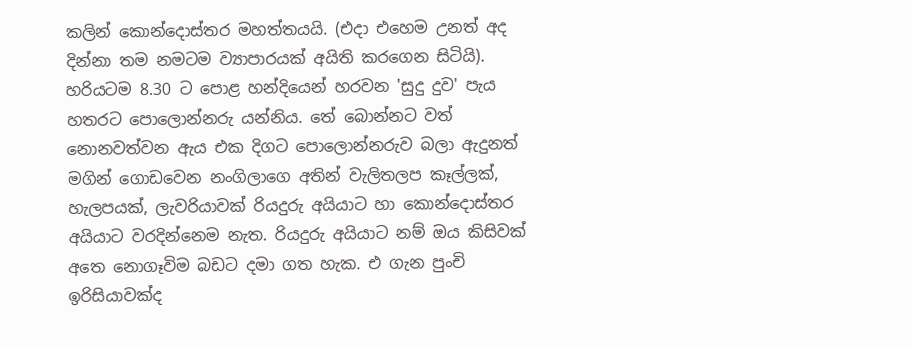කලින් කොන්දොස්තර මහත්තයයි. (එදා එහෙම උනත් අද දින්නා තම නමටම ව්‍යාපාරයක් අයිති කරගෙන සිටියි). හරියටම 8.30 ට පොළ හන්දියෙන් හරවන 'සුදු දුව' පැය හතරට පොලොන්නරු යන්නිය. තේ බොන්නට වත් නොනවත්වන ඇය එක දිගට පොලොන්නරුව බලා ඇදුනත් මගින් ගොඩවෙන නංගිලාගෙ අතින් වැලිතලප කෑල්ලක්, හැලපයක්, ලැවරියාවක් රියදුරු අයියාට හා කොන්දොස්තර අයියාට වරදින්නෙම නැත. රියදුරු අයියාට නම් ඔය කිසිවක් අතෙ නොගෑවිම බඩට දමා ගත හැක. එ ගැන පුංචි ඉරිසියාවක්ද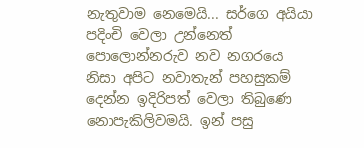නැතුවාම නෙමෙයි... සර්ගෙ අයියා පදිංචි වෙලා උන්නෙත් පොලොන්නරුව නව නගරයෙ නිසා අපිට නවාතැන් පහසුකම් දෙන්න ඉදිරිපත් වෙලා තිබුණෙ නොපැකිලිවමයි. ඉන් පසු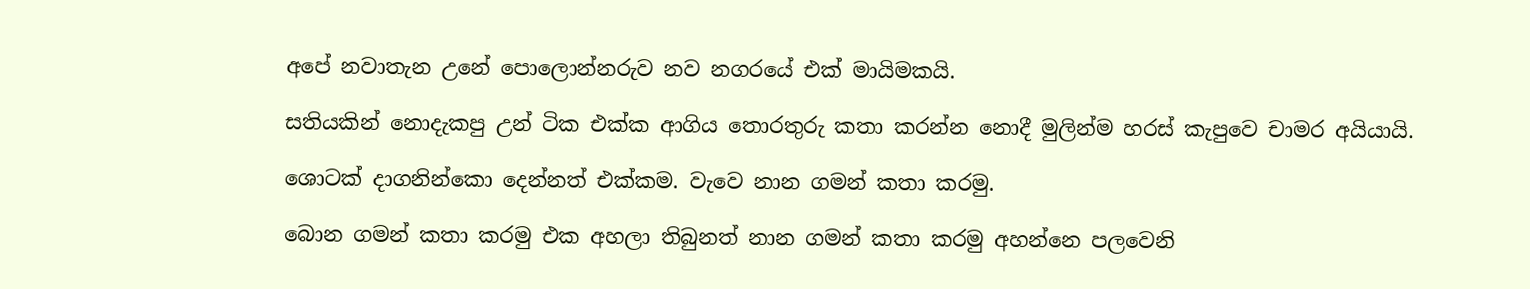අපේ නවාතැන උනේ පොලොන්නරුව නව නගරයේ එක් මායිමකයි.

සතියකින් නොදැකපු උන් ටික එක්ක ආගිය තොරතුරු කතා කරන්න නොදී මුලින්ම හරස් කැපුවෙ චාමර අයියායි.

ශොටක් දාගනින්කො දෙන්නත් එක්කම. වැවෙ නාන ගමන් කතා කරමු.

බොන ගමන් කතා කරමු එක අහලා තිබුනත් නාන ගමන් කතා කරමු අහන්නෙ පලවෙනි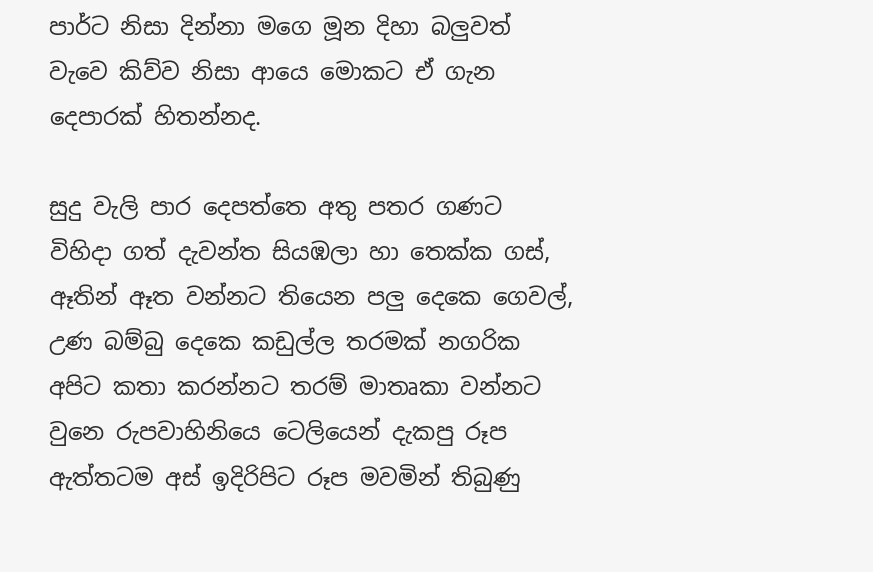පාර්ට නිසා දින්නා මගෙ මූන දිහා බලුවත් වැවෙ කිව්ව නිසා ආයෙ මොකට ඒ ගැන දෙපාරක් හිතන්නද.

සුදු වැලි පාර දෙපත්තෙ අතු පතර ගණට විහිදා ගත් දැවන්ත සියඹලා හා තෙක්ක ගස්, ඈතින් ඈත වන්නට තියෙන පලු දෙකෙ ගෙවල්, උණ බම්බු දෙකෙ කඩුල්ල තරමක් නගරික අපිට කතා කරන්නට තරම් මාතෘකා වන්නට වුනෙ රුපවාහිනියෙ ටෙලියෙන් දැකපු රූප ඇත්තටම අස් ඉදිරිපිට රූප මවමින් තිබුණු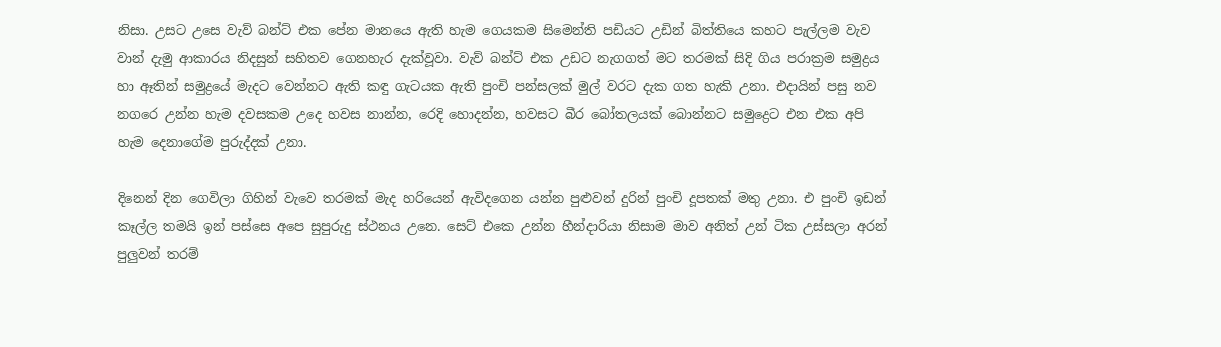නිසා. උසට උසෙ වැව් බන්ට් එක පේන මානයෙ ඇති හැම ගෙයකම සිමෙන්ති පඩියට උඩින් බිත්තියෙ කහට පැල්ලම වැව වාන් දැමු ආකාරය නිදසුන් සහිතව ගෙනහැර දැක්වූවා. වැව් බන්ට් එක උඩට නැගගත් මට තරමක් සිදි ගිය පරාක්‍රම සමුද්‍රය හා ඈතින් සමුද්‍රයේ මැදට වෙන්නට ඇති කඳු ගැටයක ඇති පුංචි පන්සලක් මුල් වරට දැක ගත හැකි උනා. එදායින් පසු නව නගරෙ උන්න හැම දවසකම උදෙ හවස නාන්න, රෙදි හොදන්න, හවසට බීර බෝතලයක් බොන්නට සමුද්‍රෙට එන එක අපි හැම දෙනාගේම පුරුද්දක් උනා.

දිනෙන් දින ගෙවිලා ගිහින් වැවෙ තරමක් මැද හරියෙන් ඇවිදගෙන යන්න පුළුවන් දුරින් පුංචි දූපතක් මතු උනා. එ පුංචි ඉඩන් කෑල්ල තමයි ඉන් පස්සෙ අපෙ සුපුරුදු ස්ථනය උනෙ. සෙට් එකෙ උන්න හීන්දාරියා නිසාම මාව අනිත් උන් ටික උස්සලා අරන් පුලුවන් තරම්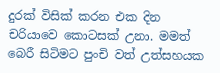දුරක් විසික් කරන එක දින චරියාවෙ කොටසක් උනා. මමත් බෙරී සිටිමට පුංචි වත් උත්සහයක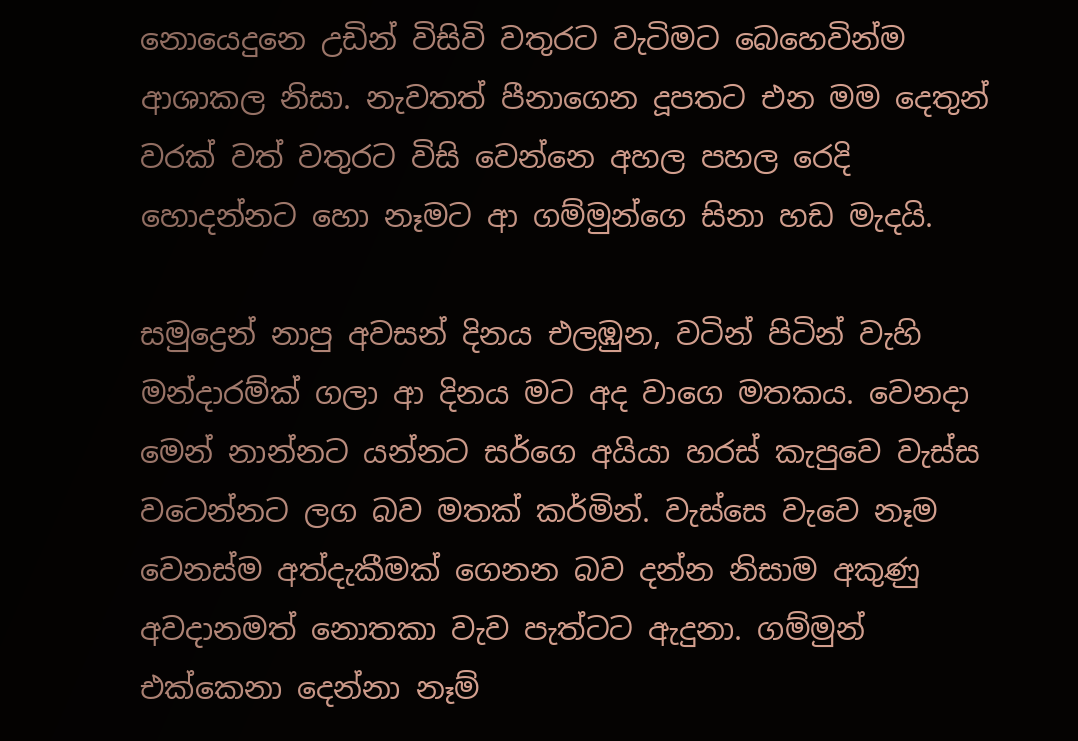නොයෙදුනෙ උඩින් විසිවි වතුරට වැටිමට බෙහෙවින්ම ආශාකල නිසා. නැවතත් පීනාගෙන දූපතට එන මම දෙතුන් වරක් වත් වතුරට විසි වෙන්නෙ අහල පහල රෙදි හොදන්නට හො නෑමට ආ ගම්මුන්ගෙ සිනා හඩ මැදයි.

සමුද්‍රෙන් නාපු අවසන් දිනය එලඹුන, වටින් පිටින් වැහි මන්දාරම්ක් ගලා ආ දිනය මට අද වාගෙ මතකය. වෙනදා මෙන් නාන්නට යන්නට සර්ගෙ අයියා හරස් කැපුවෙ වැස්ස වටෙන්නට ලග බව මතක් කර්මින්. වැස්සෙ වැවෙ නෑම වෙනස්ම අත්දැකීමක් ගෙනන බව දන්න නිසාම අකුණු අවදානමත් නොතකා වැව පැත්ටට ඇදුනා. ගම්මුන් එක්කෙනා දෙන්නා නෑම්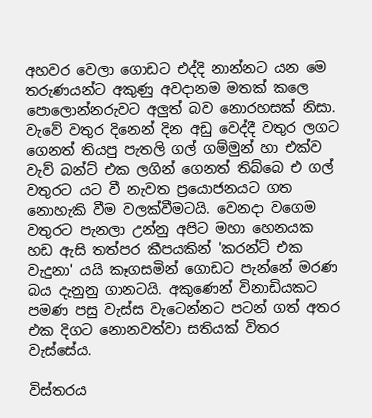අහවර වෙලා ගොඩට එද්දි නාන්නට යන මෙ තරුණයන්ට අකුණු අවදානම මතක් කලෙ පොලොන්නරුවට අලුත් බව නොරහසක් නිසා. වැවේ වතුර දිනෙන් දින අඩු වෙද්දී වතුර ලගට ගෙනත් තියපු පැතලි ගල් ගම්මුන් හා එක්ව වැව් බන්ට් එක ලගින් ගෙනත් තිබ්බෙ එ ගල් වතුරට යට වී නැවත ප්‍රයොජනයට ගත නොහැකි වීම වලක්වීමටයි. වෙනදා වගෙම වතුරට පැනලා උන්නු අපිට මහා හෙනයක හඩ ඇසි තත්පර කීපයකින් 'කරන්ට් එක වැදුනා' යයි කෑගසමින් ගොඩට පැන්නේ මරණ බය දැනුනු ගානටයි. අකුණෙන් විනාඩියකට පමණ පසු වැස්ස වැටෙන්නට පටන් ගත් අතර එක දිගට නොනවත්වා සතියක් විතර වැස්සේය.

විස්තරය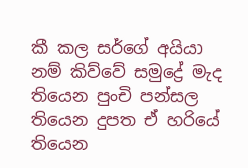කී කල සර්ගේ අයියා නම් කිව්වේ සමුද්‍රේ මැද තියෙන පුංචි පන්සල තියෙන දුපත ඒ හරියේ තියෙන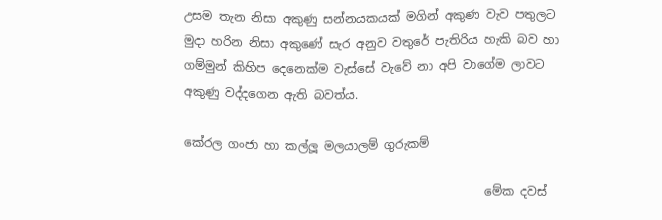උසම තැන නිසා අකුණු සන්නයකයක් මගින් අකුණ වැව පතුලට මුදා හරින නිසා අකුණේ සැර අනුව වතුරේ පැතිරිය හැකි බව හා ගම්මුන් කිහිප දෙනෙක්ම වැස්සේ වැවේ නා අපි වාගේම ලාවට අකුණු වද්දගෙන ඇති බවත්ය.

කේරල ගංජා හා කල්ලූ මලයාලම් ගුරුකම්

                                                  මේක දවස්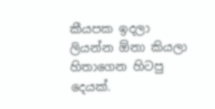කීයපක ඉදලා ලියන්න ඕනා කියලා හිතාගෙන හිටපු දෙයක්.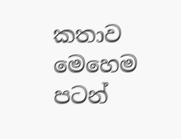කතාව මෙහෙම පටන්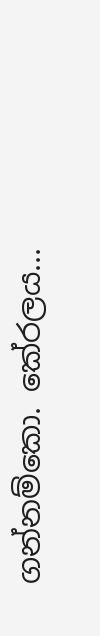ගන්නම්කො. කේරලය...